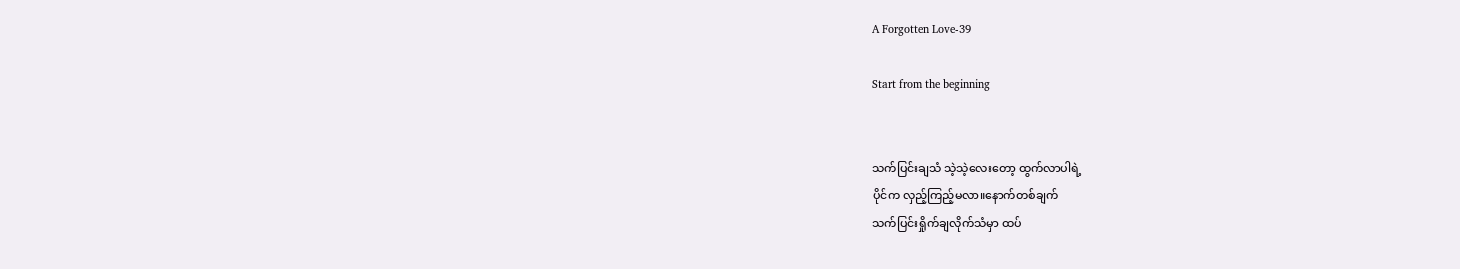A Forgotten Love-39

Start from the beginning


သက်ပြင်းချသံ သဲ့သဲ့လေးတော့ ထွက်လာပါရဲ့
ပိုင်က လှည့်ကြည့်မလာ။နောက်တစ်ချက်
သက်ပြင်းရှိုက်ချလိုက်သံမှာ ထပ်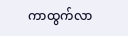ကာထွက်လာ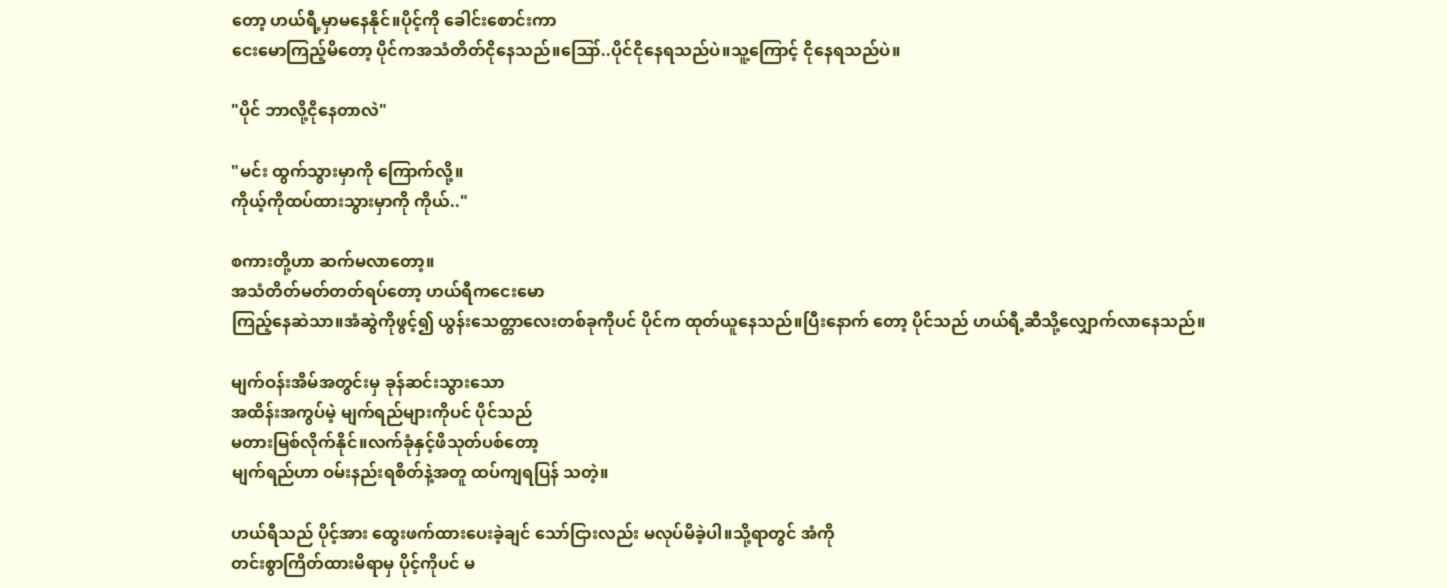တော့ ဟယ်ရီ့မှာမနေနိုင်။ပိုင့်ကို ခေါင်းစောင်းကာ
ငေးမောကြည့်မိတော့ ပိုင်ကအသံတိတ်ငိုနေသည်။ဪ..ပိုင်ငိုနေရသည်ပဲ။သူ့ကြောင့် ငိုနေရသည်ပဲ။

"ပိုင် ဘာလို့ငိုနေတာလဲ"

"မင်း ထွက်သွားမှာကို ကြောက်လို့။
ကိုယ့်ကိုထပ်ထားသွားမှာကို ကိုယ်.."

စကားတို့ဟာ ဆက်မလာတော့။
အသံတိတ်မတ်တတ်ရပ်တော့ ဟယ်ရီကငေးမော
ကြည့်နေဆဲသာ။အံဆွဲကိုဖွင့်၍ ယွန်းသေတ္တာလေးတစ်ခုကိုပင် ပိုင်က ထုတ်ယူနေသည်။ပြီးနောက် တော့ ပိုင်သည် ဟယ်ရီ့ဆီသို့လျှောက်လာနေသည်။

မျက်ဝန်းအိမ်အတွင်းမှ ခုန်ဆင်းသွားသော
အထိန်းအကွပ်မဲ့ မျက်ရည်များကိုပင် ပိုင်သည်
မတားမြစ်လိုက်နိုင်။လက်ခုံနှင့်ဖိသုတ်ပစ်တော့
မျက်ရည်ဟာ ဝမ်းနည်းရစိတ်နဲ့အတူ ထပ်ကျရပြန် သတဲ့။

ဟယ်ရီသည် ပိုင့်အား ထွေးဖက်ထားပေးခဲ့ချင် သော်ငြားလည်း မလုပ်မိခဲ့ပါ။သို့ရာတွင် အံကို
တင်းစွာကြိတ်ထားမိရာမှ ပိုင့်ကိုပင် မ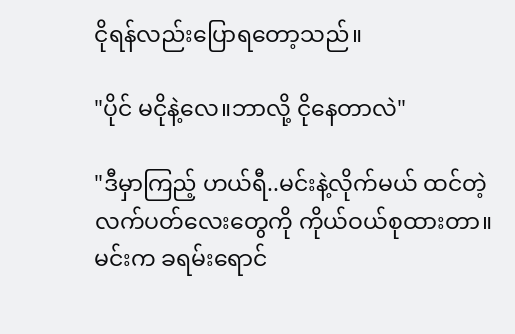ငိုရန်လည်းပြောရတော့သည်။

"ပိုင် မငိုနဲ့လေ။ဘာလို့ ငိုနေတာလဲ"

"ဒီမှာကြည့် ဟယ်ရီ..မင်းနဲ့လိုက်မယ် ထင်တဲ့
လက်ပတ်လေးတွေကို ကိုယ်ဝယ်စုထားတာ။
မင်းက ခရမ်းရောင်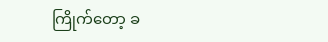ကြိုက်တော့ ခ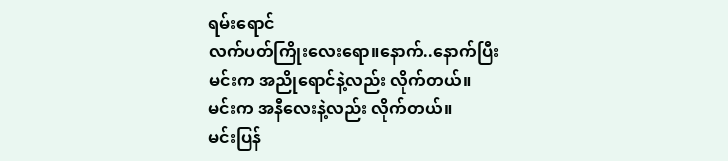ရမ်းရောင်
လက်ပတ်ကြိုးလေးရော။နောက်..နောက်ပြီး
မင်းက အညိုရောင်နဲ့လည်း လိုက်တယ်။
မင်းက အနီလေးနဲ့လည်း လိုက်တယ်။
မင်းပြန်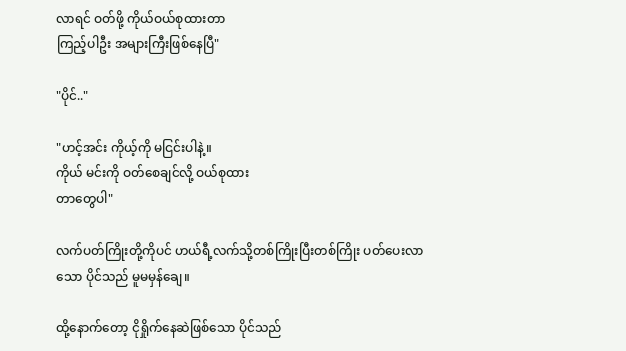လာရင် ဝတ်ဖို့ ကိုယ်ဝယ်စုထားတာ
ကြည့်ပါဦး အများကြီးဖြစ်နေပြီ"

"ပိုင်.."

"ဟင့်အင်း ကိုယ့်ကို မငြင်းပါနဲ့။
ကိုယ် မင်းကို ဝတ်စေချင်လို့ ဝယ်စုထား
တာတွေပါ"

လက်ပတ်ကြိုးတို့ကိုပင် ဟယ်ရီ့လက်သို့တစ်ကြိုးပြီးတစ်ကြိုး ပတ်ပေးလာသော ပိုင်သည် မူမမှန်ချေ။

ထို့နောက်တော့ ငိုရှိုက်နေဆဲဖြစ်သော ပိုင်သည်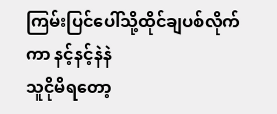ကြမ်းပြင်ပေါ်သို့ထိုင်ချပစ်လိုက်ကာ နင့်နင့်နဲနဲ
သူငိုမိရတော့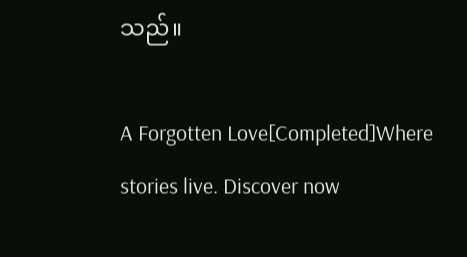သည်။

A Forgotten Love[Completed]Where stories live. Discover now